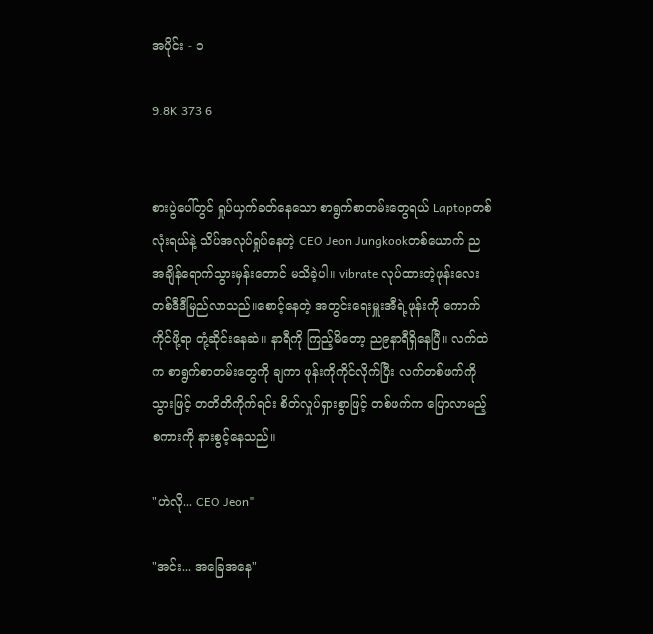အပိုင်း - ၁

9.8K 373 6


စားပွဲပေါ်တွင် ရှုပ်ယှက်ခတ်နေသော စာရွက်စာတမ်းတွေရယ် Laptopတစ်လုံးရယ်နဲ့ သိပ်အလုပ်ရှုပ်နေတဲ့ CEO Jeon Jungkookတစ်ယောက် ညအချိန်ရောက်သွားမှန်းတောင် မသိခဲ့ပါ။ vibrate လုပ်ထားတဲ့ဖုန်းလေး တစ်ဒီဒီမြည်လာသည်။စောင့်နေတဲ့ အတွင်းရေးမှူးအီရဲ့ဖုန်းကို ကောက်ကိုင်ဖို့ရာ တုံ့ဆိုင်းနေဆဲ။ နာရီကို ကြည့်မိတော့ ည၉နာရီရှိနေပြီ။ လက်ထဲက စာရွက်စာတမ်းတွေကို ချကာ ဖုန်းကိုကိုင်လိုက်ပြီး လက်တစ်ဖက်ကို သွားဖြင့် တတိတိကိုက်ရင်း စိတ်လှုပ်ရှားစွာဖြင့် တစ်ဖက်က ပြောလာမည့်စကားကို နားစွင့်နေသည်။

"ဟဲလို... CEO Jeon"

"အင်း... အခြေအနေ"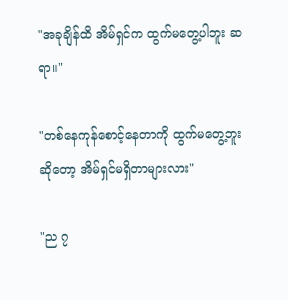"အခုချိန်ထိ အိမ်ရှင်က ထွက်မတွေ့ပါဘူး ဆရာ။"

"တစ်နေကုန်စောင့်နေတာကို ထွက်မတွေ့ဘူးဆိုတော့ အိမ်ရှင်မရှိတာများလား"

"ည ၇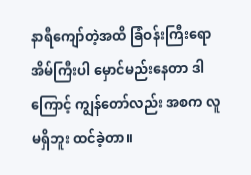နာရီကျော်တဲ့အထိ ခြံဝန်းကြီးရော အိမ်ကြီးပါ မှောင်မည်းနေတာ ဒါကြောင့် ကျွန်တော်လည်း အစက လူမရှိဘူး ထင်ခဲ့တာ။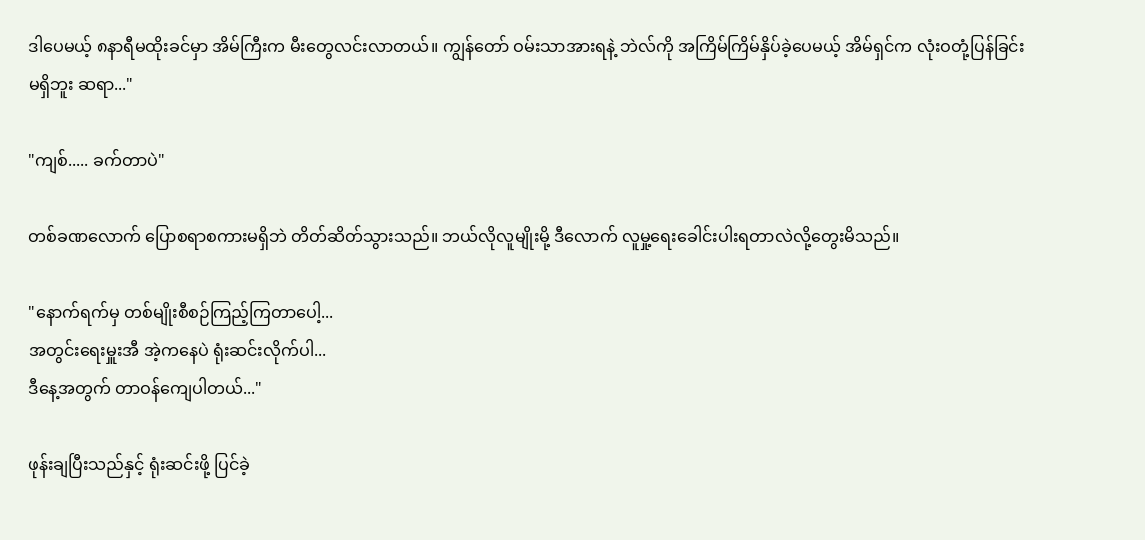ဒါပေမယ့် ၈နာရီမထိုးခင်မှာ အိမ်ကြီးက မီးတွေလင်းလာတယ်။ ကျွန်တော် ဝမ်းသာအားရနဲ့ ဘဲလ်ကို အကြိမ်ကြိမ်နှိပ်ခဲ့ပေမယ့် အိမ်ရှင်က လုံးဝတုံ့ပြန်ခြင်းမရှိဘူး ဆရာ..."

"ကျစ်..... ခက်တာပဲ"

တစ်ခဏလောက် ပြောစရာစကားမရှိဘဲ တိတ်ဆိတ်သွားသည်။ ဘယ်လိုလူမျိုးမို့ ဒီလောက် လူမှု့ရေးခေါင်းပါးရတာလဲလို့တွေးမိသည်။

"နောက်ရက်မှ တစ်မျိုးစီစဉ်ကြည့်ကြတာပေါ့...
အတွင်းရေးမှူးအီ အဲ့ကနေပဲ ရုံးဆင်းလိုက်ပါ...
ဒီနေ့အတွက် တာဝန်ကျေပါတယ်..."

ဖုန်းချပြီးသည်နှင့် ရုံးဆင်းဖို့ ပြင်ခဲ့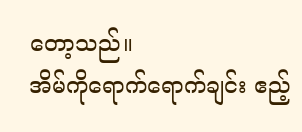တော့သည်။
အိမ်ကိုရောက်ရောက်ချင်း ဧည့်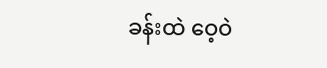ခန်းထဲ ဝေ့ဝဲ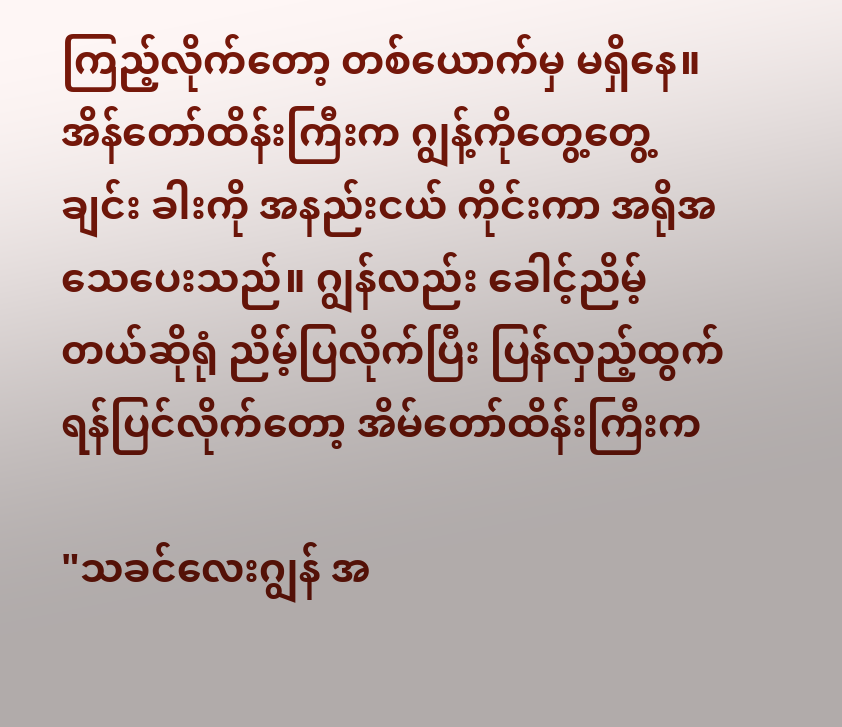ကြည့်လိုက်တော့ တစ်ယောက်မှ မရှိနေ။ အိန်တော်ထိန်းကြီးက ဂျွန့်ကိုတွေ့တွေ့ချင်း ခါးကို အနည်းငယ် ကိုင်းကာ အရိုအသေပေးသည်။ ဂျွန်လည်း ခေါင့်ညိမ့်တယ်ဆိုရုံ ညိမ့်ပြလိုက်ပြီး ပြန်လှည့်ထွက်ရန်ပြင်လိုက်တော့ အိမ်တော်ထိန်းကြီးက

"သခင်လေးဂျွန် အ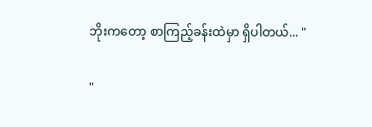ဘိုးကတော့ စာကြည့်ခန်းထဲမှာ ရှိပါတယ်... "

"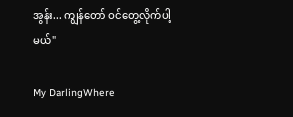အွန်း... ကျွန်တော် ဝင်တွေ့လိုက်ပါ့မယ်"

My DarlingWhere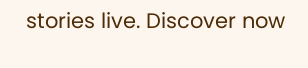stories live. Discover now